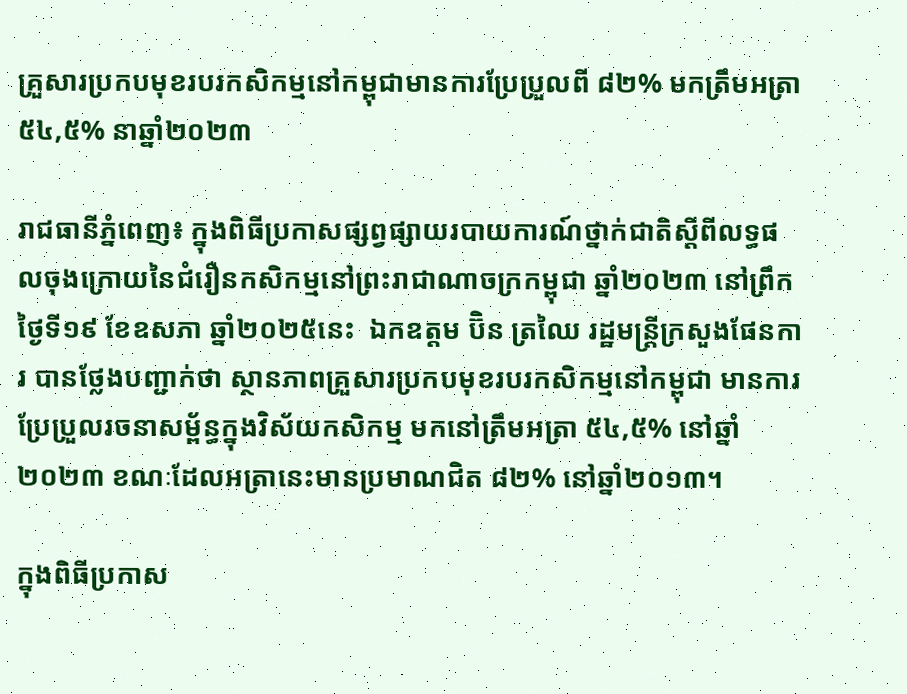គ្រួសារប្រកបមុខរបរកសិកម្មនៅកម្ពុជាមានការប្រែប្រួលពី ៨២% មកត្រឹមអត្រា ៥៤,៥% នាឆ្នាំ២០២៣

រាជធានីភ្នំពេញ៖ ក្នុងពិធីប្រកាសផ្សព្វផ្សាយរបាយការណ៍ថ្នាក់ជាតិស្តីពីលទ្ធផលចុងក្រោយនៃជំរឿនកសិកម្មនៅព្រះរាជាណាចក្រកម្ពុជា ឆ្នាំ២០២៣ នៅព្រឹកថ្ងៃទី១៩ ខែឧសភា ឆ្នាំ២០២៥នេះ  ឯកឧត្តម ប៊ិន ត្រឈៃ រដ្ឋមន្ត្រីក្រសួងផែនការ បានថ្លែងបញ្ជាក់ថា ស្ថានភាពគ្រួសារប្រកបមុខរបរកសិកម្មនៅកម្ពុជា មានការប្រែប្រួលរចនាសម្ព័ន្ធក្នុងវិស័យកសិកម្ម មកនៅត្រឹមអត្រា ៥៤,៥% នៅឆ្នាំ២០២៣ ខណៈដែលអត្រានេះមានប្រមាណជិត ៨២% នៅឆ្នាំ២០១៣។

ក្នុងពិធីប្រកាស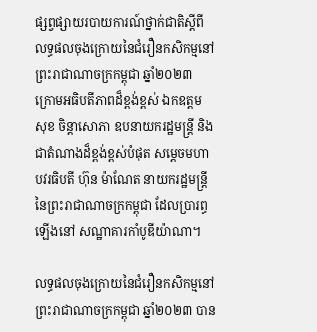ផ្សព្វផ្សាយរបាយការណ៍ថ្នាក់ជាតិស្តីពីលទ្ធផលចុងក្រោយនៃជំរឿនកសិកម្មនៅព្រះរាជាណាចក្រកម្ពុជា ឆ្នាំ២០២៣ ក្រោមអធិបតីភាពដ៏ខ្ពង់ខ្ពស់ ឯកឧត្តម សុខ ចិន្តាសោភា ឧបនាយករដ្ឋមន្រ្តី និងជាតំណាងដ៏ខ្ពង់ខ្ពស់បំផុត សម្តេចមហាបវរធិបតី ហ៊ុន ម៉ាណែត នាយករដ្ឋមន្ត្រី នៃព្រះរាជាណាចក្រកម្ពុជា ដែលប្រារព្ធឡើងនៅ សណ្ឋាគារកាំបូឌីយ៉ាណា។

លទ្ធផលចុងក្រោយនៃជំរឿនកសិកម្មនៅព្រះរាជាណាចក្រកម្ពុជា ឆ្នាំ២០២៣ បាន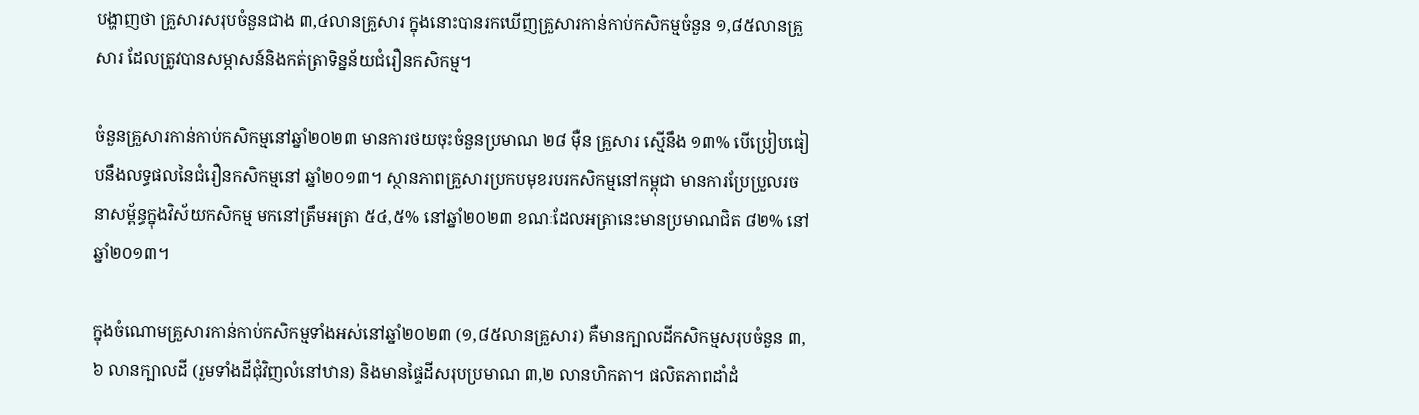បង្ហាញថា គ្រួសារសរុបចំនួនជាង ៣,៤លានគ្រួសារ ក្នុងនោះបានរកឃើញគ្រួសារកាន់កាប់កសិកម្មចំនួន ១,៨៥លានគ្រួសារ ដែលត្រូវបានសម្ភាសន៍និងកត់ត្រាទិន្នន័យជំរឿនកសិកម្ម។

ចំនួនគ្រួសារកាន់កាប់កសិកម្មនៅឆ្នាំ២០២៣ មានការថយចុះចំនួនប្រមាណ ២៨ ម៉ឺន គ្រួសារ ស្មើនឹង ១៣% បើប្រៀបធៀបនឹងលទ្ធផលនៃជំរឿនកសិកម្មនៅ ឆ្នាំ២០១៣។ ស្ថានភាពគ្រួសារប្រកបមុខរបរកសិកម្មនៅកម្ពុជា មានការប្រែប្រួលរចនាសម្ព័ន្ធក្នុងវិស័យកសិកម្ម មកនៅត្រឹមអត្រា ៥៤,៥% នៅឆ្នាំ២០២៣ ខណៈដែលអត្រានេះមានប្រមាណជិត ៨២% នៅឆ្នាំ២០១៣។

ក្នុងចំណោមគ្រួសារកាន់កាប់កសិកម្មទាំងអស់នៅឆ្នាំ២០២៣ (១,៨៥លានគ្រួសារ) គឺមានក្បាលដីកសិកម្មសរុបចំនួន ៣,៦ លានក្បាលដី (រួមទាំងដីជុំវិញលំនៅឋាន) និងមានផ្ទៃដីសរុបប្រមាណ ៣,២ លានហិកតា។ ផលិតភាពដាំដំ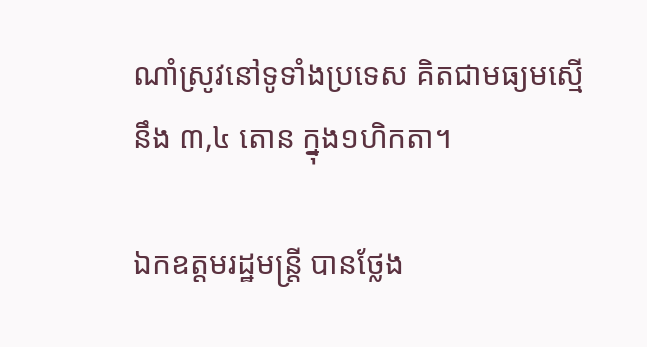ណាំស្រូវនៅទូទាំងប្រទេស គិតជាមធ្យមស្មើនឹង ៣,៤ តោន ក្នុង១ហិកតា។

ឯកឧត្តមរដ្ឋមន្ត្រី បានថ្លែង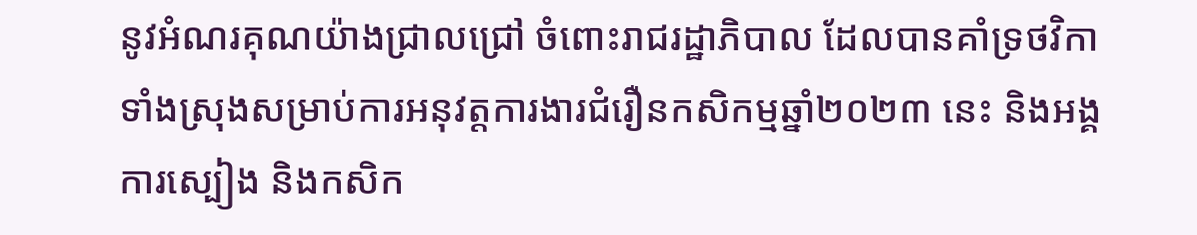នូវអំណរគុណយ៉ាងជ្រាលជ្រៅ ចំពោះរាជរដ្ឋាភិបាល ដែលបានគាំទ្រថវិកាទាំងស្រុងសម្រាប់ការអនុវត្តការងារជំរឿនកសិកម្មឆ្នាំ២០២៣ នេះ និងអង្គការស្បៀង និងកសិក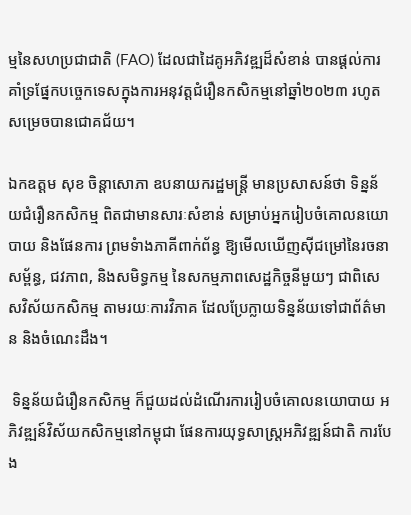ម្មនៃសហប្រជាជាតិ (FAO) ដែលជាដៃគូអភិវឌ្ឍដ៏សំខាន់ បានផ្ដល់ការគាំទ្រផ្នែកបច្ចេកទេសក្នុងការអនុវត្តជំរឿនកសិកម្មនៅឆ្នាំ២០២៣ រហូតសម្រេចបានជោគជ័យ។

ឯកឧត្តម សុខ ចិន្តាសោភា ឧបនាយករដ្ឋមន្រ្តី មានប្រសាសន៍ថា ទិន្នន័យជំរឿនកសិកម្ម ពិតជាមានសារៈសំខាន់ សម្រាប់អ្នករៀបចំគោលនយោបាយ និងផែនការ ព្រមទំាងភាគីពាក់ព័ន្ធ ឱ្យមើលឃើញស៊ីជម្រៅនៃរចនាសម្ព័ន្ធ, ជវភាព, និងសមិទ្ធកម្ម នៃសកម្មភាពសេដ្ឋកិច្ចនីមួយៗ ជាពិសេសវិស័យកសិកម្ម តាមរយៈការវិភាគ ដែលប្រែក្លាយទិន្នន័យទៅជាព័ត៌មាន និងចំណេះដឹង។

 ទិន្នន័យជំរឿនកសិកម្ម ក៏ជួយដល់ដំណើរការរៀបចំគោលនយោបាយ អភិវឌ្ឍន៍វិស័យកសិកម្មនៅកម្ពុជា ផែនការយុទ្ធសាស្រ្តអភិវឌ្ឍន៍ជាតិ ការបែង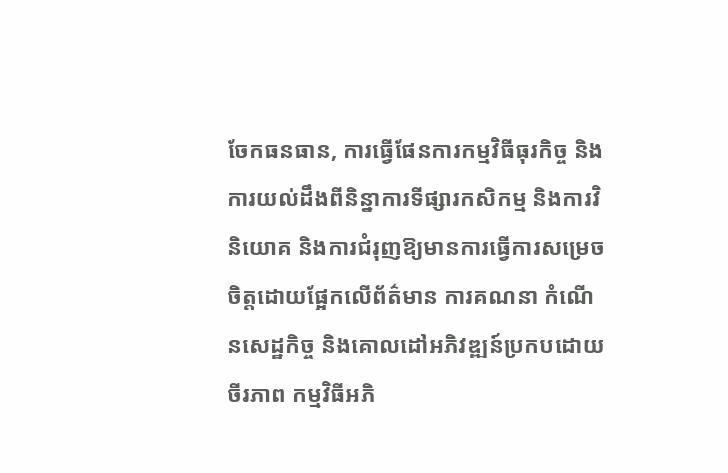ចែកធនធាន, ការធ្វើផែនការកម្មវិធីធុរកិច្ច និងការយល់ដឹងពីនិន្នាការទីផ្សារកសិកម្ម និងការវិនិយោគ និងការជំរុញឱ្យមានការធ្វើការសម្រេចចិត្តដោយផ្អែកលើព័ត៌មាន ការគណនា កំណើនសេដ្ឋកិច្ច និងគោលដៅអភិវឌ្ឍន៍ប្រកបដោយចីរភាព កម្មវិធីអភិ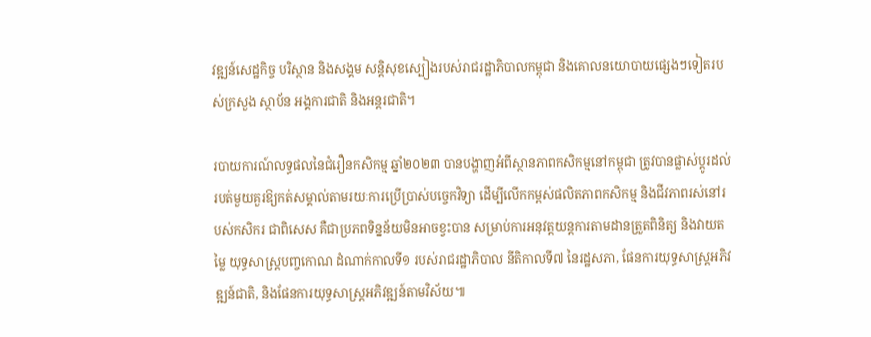វឌ្ឍន៍សេដ្ឋកិច្ច បរិស្ថាន និងសង្គម សន្តិសុខស្បៀងរបស់រាជរដ្ឋាភិបាលកម្ពុជា និងគោលនយោបាយផ្សេងៗទៀតរបស់ក្រសួង ស្ថាប័ន អង្គការជាតិ និងអន្តរជាតិ។

របាយការណ៍លទ្ធផលនៃជំរឿនកសិកម្ម ឆ្នាំ២០២៣ បានបង្ហាញអំពីស្ថានភាពកសិកម្មនៅកម្ពុជា ត្រូវបានផ្លាស់ប្តូរដល់របត់មួយគួរឱ្យកត់សម្គាល់តាមរយៈការប្រើប្រាស់បច្ចេកវិទ្យា ដើម្បីលើកកម្ពស់ផលិតភាពកសិកម្ម និងជីវភាពរស់នៅរបស់កសិករ ជាពិសេស គឺជាប្រភពទិន្នន័យមិនអាចខ្វះបាន សម្រាប់ការអនុវត្តយន្តការតាមដានត្រួតពិនិត្យ និងវាយតម្លៃ យុទ្ធសាស្ត្របញ្ចកោណ ដំណាក់កាលទី១ របស់រាជរដ្ឋាភិបាល នីតិកាលទី៧ នៃរដ្ឋសភា, ផែនការយុទ្ធសាស្រ្តអភិវឌ្ឍន៍ជាតិ, និងផែនការយុទ្ធសាស្រ្តអភិវឌ្ឍន៍តាមវិស័យ៕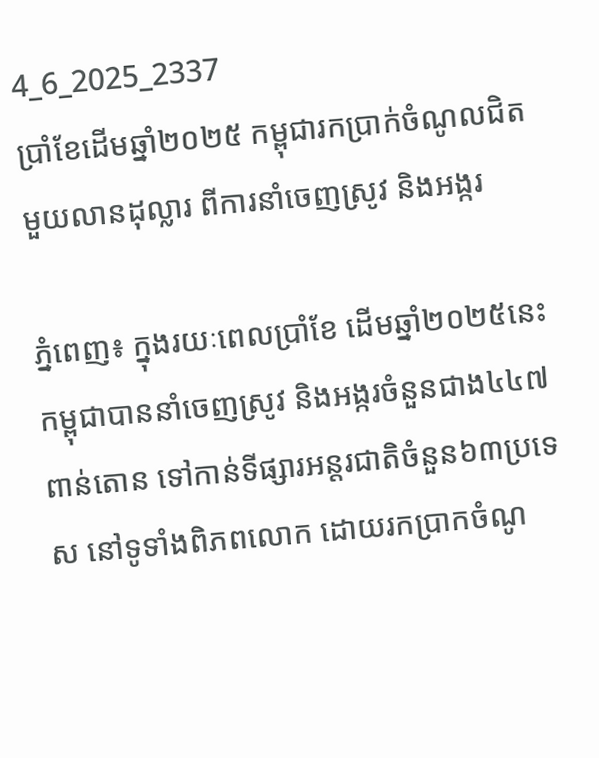4_6_2025_2337
ប្រាំខែដើមឆ្នាំ២០២៥ កម្ពុជារកប្រាក់ចំណូលជិតមួយលានដុល្លារ ពីការនាំចេញស្រូវ និងអង្ករ

ភ្នំពេញ៖ ក្នុងរយៈពេលប្រាំខែ ដើមឆ្នាំ២០២៥នេះ កម្ពុជាបាននាំចេញស្រូវ និងអង្ករចំនួនជាង៤៤៧ពាន់តោន ទៅកាន់ទីផ្សារអន្តរជាតិចំនួន៦៣ប្រទេស នៅទូទាំងពិភពលោក ដោយរកប្រាកចំណូ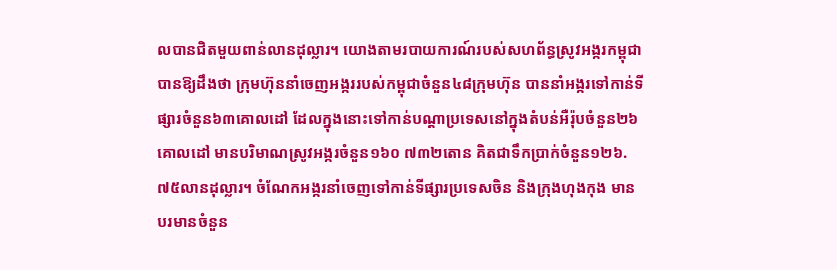លបានជិតមួយពាន់លានដុល្លារ។ យោងតាមរបាយការណ៍របស់សហព័ន្ធស្រូវអង្ករកម្ពុជា បានឱ្យដឹងថា ក្រុមហ៊ុននាំចេញអង្កររបស់កម្ពុជាចំនួន៤៨ក្រុមហ៊ុន បាននាំអង្ករទៅកាន់ទីផ្សារចំនួន៦៣គោលដៅ ដែលក្នុងនោះទៅកាន់បណ្តាប្រទេសនៅក្នុងតំបន់អឺរ៉ុបចំនួន២៦គោលដៅ មានបរិមាណស្រូវអង្ករចំនួន១៦០ ៧៣២តោន គិតជាទឹកប្រាក់ចំនួន១២៦.៧៥លានដុល្លារ។ ចំណែកអង្ករនាំចេញទៅកាន់ទីផ្សារប្រទេសចិន និងក្រុងហុងកុង មានបរមានចំនួន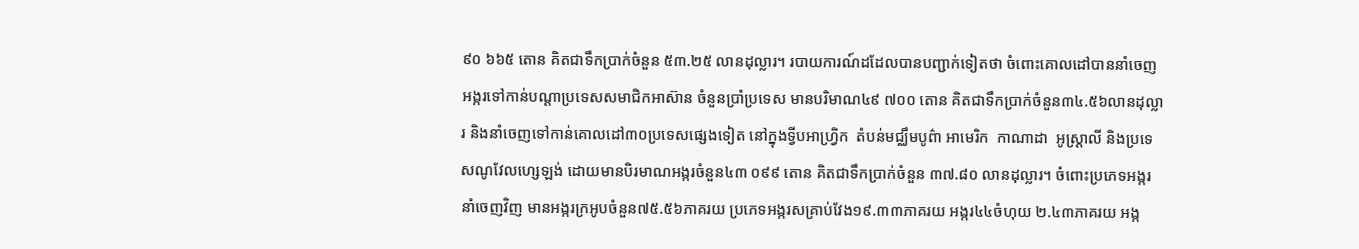៩០ ៦៦៥ តោន គិតជាទឹកប្រាក់ចំនួន ៥៣.២៥ លានដុល្លារ។ របាយការណ៍ដដែលបានបញ្ជាក់ទៀតថា ចំពោះគោលដៅបាននាំចេញអង្ករទៅកាន់បណ្តាប្រទេសសមាជិកអាស៊ាន ចំនួនប្រាំប្រទេស មានបរិមាណ៤៩ ៧០០ តោន គិតជាទឹកប្រាក់ចំនួន៣៤.៥៦លានដុល្លារ និងនាំចេញទៅកាន់គោលដៅ៣០ប្រទេសផ្សេងទៀត នៅក្នុងទ្វីបអាហ្វ្រិក  តំបន់មជ្ឈឹមបូព៌ា អាមេរិក  កាណាដា  អូស្ត្រាលី និងប្រទេសណូវែលហ្សេឡង់ ដោយមានបិរមាណអង្ករចំនួន៤៣ ០៩៩ តោន គិតជាទឹកប្រាក់ចំនួន ៣៧.៨០ លានដុល្លារ។ ចំពោះប្រភេទអង្ករនាំចេញវិញ មានអង្ករក្រអូបចំនួន៧៥.៥៦ភាគរយ ប្រភេទអង្ករសគ្រាប់វែង១៩.៣៣ភាគរយ អង្ករ៤៤ចំហុយ ២.៤៣ភាគរយ អង្ក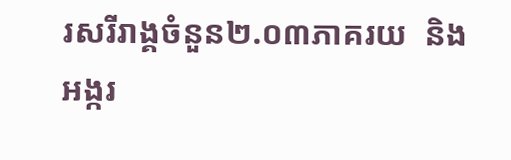រសរីរាង្គចំនួន២.០៣ភាគរយ  និងអង្ករ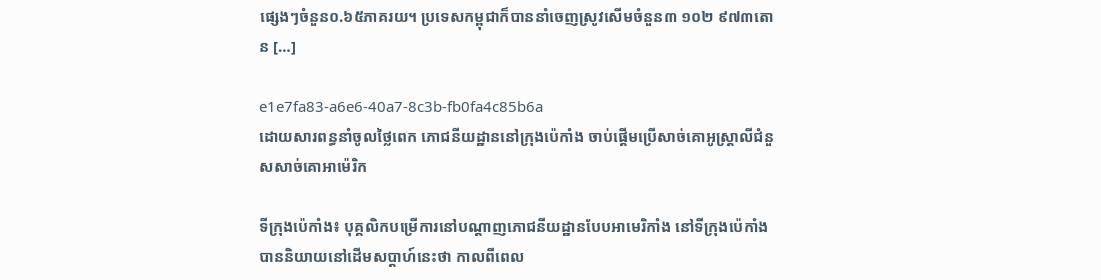ផ្សេងៗចំនួន០.៦៥ភាគរយ។ ប្រទេសកម្ពុជាក៏បាននាំចេញស្រូវសើមចំនួន៣ ១០២ ៩៧៣តោន […]

e1e7fa83-a6e6-40a7-8c3b-fb0fa4c85b6a
ដោយសារពន្ធនាំចូលថ្លៃពេក ភោជនីយដ្ឋាននៅក្រុងប៉េកាំង ចាប់ផ្តើមប្រើសាច់គោអូស្ត្រាលីជំនួសសាច់គោអាម៉េរិក

ទីក្រុងប៉េកាំង៖ បុគ្គលិកបម្រើការនៅបណ្តាញភោជនីយដ្ឋានបែបអាមេរិកាំង នៅទីក្រុងប៉េកាំង បាននិយាយនៅដើមសប្តាហ៍នេះថា កាលពីពេល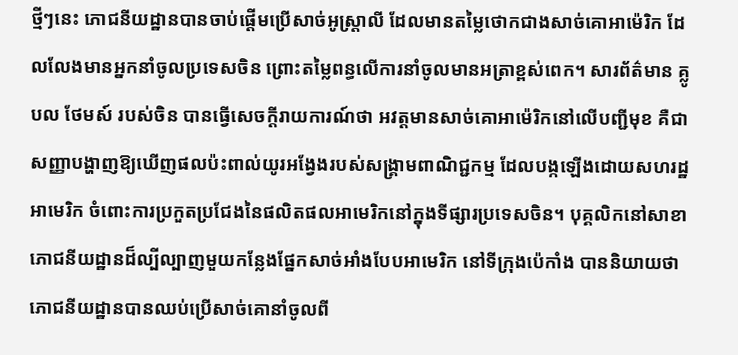ថ្មីៗនេះ ភោជនីយដ្ឋានបានចាប់ផ្តើមប្រើសាច់អូស្ត្រាលី ដែលមានតម្លៃថោកជាងសាច់គោអាម៉េរិក ដែលលែងមានអ្នកនាំចូលប្រទេសចិន ព្រោះតម្លៃពន្ធលើការនាំចូលមានអត្រាខ្ពស់ពេក។ សារព័ត៌មាន គ្លូបល ថែមស៍ របស់ចិន បានធ្វើសេចក្តីរាយការណ៍ថា អវត្តមានសាច់គោអាម៉េរិកនៅលើបញ្ជីមុខ គឺជាសញ្ញាបង្ហាញឱ្យឃើញផលប៉ះពាល់យូរអង្វែងរបស់សង្រ្គាមពាណិជ្ជកម្ម ដែលបង្កឡើងដោយសហរដ្ឋអាមេរិក ចំពោះការប្រកួតប្រជែងនៃផលិតផលអាមេរិកនៅក្នុងទីផ្សារប្រទេសចិន។ បុគ្គលិកនៅសាខាភោជនីយដ្ឋានដ៏ល្បីល្បាញមួយកន្លែងផ្នែកសាច់អាំងបែបអាមេរិក នៅទីក្រុងប៉េកាំង បាននិយាយថា ភោជនីយដ្ឋានបានឈប់ប្រើសាច់គោនាំចូលពី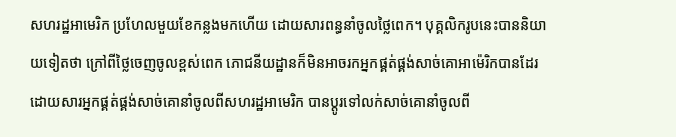សហរដ្ឋអាមេរិក ប្រហែលមួយខែកន្លងមកហើយ ដោយសារពន្ធនាំចូលថ្លៃពេក។ បុគ្គលិករូបនេះបាននិយាយទៀតថា ក្រៅពីថ្លៃចេញចូលខ្ពស់ពេក ភោជនីយដ្ឋានក៏មិនអាចរកអ្នកផ្គត់ផ្គង់សាច់គោអាម៉េរិកបានដែរ ដោយសារអ្នកផ្គត់ផ្គង់សាច់គោនាំចូលពីសហរដ្ឋអាមេរិក បានប្តូរទៅលក់សាច់គោនាំចូលពី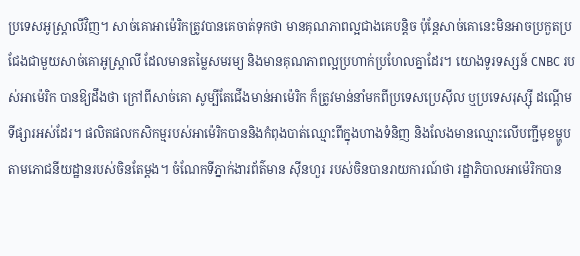ប្រទេសអូស្ត្រាលីវិញ។ សាច់គោអាម៉េរិកត្រូវបានគេចាត់ទុកថា មានគុណភាពល្អជាងគេបន្តិច ប៉ុន្តែសាច់គោនេះមិនអាចប្រកួតប្រជែងជាមួយសាច់គោអូស្ត្រាលី ដែលមានតម្លៃសមរម្យ និងមានគុណភាពល្អប្រហាក់ប្រហែលគ្នាដែរ។ យោងទូរទស្សន៍ CNBC របស់អាម៉េរិក បានឱ្យដឹងថា ក្រៅពីសាច់គោ សូម្បីតែជើងមាន់អាម៉េរិក ក៏ត្រូវមាន់នាំមកពីប្រទេសប្រេស៊ីល ឬប្រទេសរុស្ស៊ី ដណ្តើមទីផ្សារអស់ដែរ។ ផលិតផលកសិកម្មរបស់អាម៉េរិកបាននិងកំពុងបាត់ឈ្មោះពីក្នុងហាងទំនិញ និងលែងមានឈ្មោះលើបញ្ជីមុខម្ហូបតាមភោជនីយដ្ឋានរបស់ចិនតែម្តង។ ចំណែកទីភ្នាក់ងារព័ត៌មាន ស៊ីនហួរ របស់ចិនបានរាយការណ៍ថា រដ្ឋាភិបាលអាម៉េរិកបាន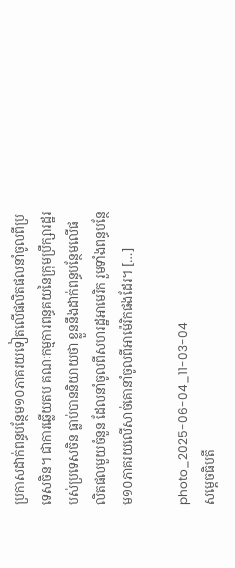ប្រកាសដាក់ពន្ធបន្ថែម១០ភាគរយទៀតលើផលិតផលនាំចូលពីប្រទេសចិន។ ជាការឆ្លើយតប គណៈកម្មការពន្ធគយនៃក្រុមប្រឹក្សារដ្ឋរបស់ប្រទេសចិន ធ្លាប់បាននិយាយថា ខ្លួននឹងដាក់ពន្ធបន្ថែមលើផលិតផលមួយចំនួន ដែលនាំចូលពីសហរដ្ឋអាមេរិក រួមទាំងពន្ធបន្ថែម១០ភាគរយលើសាច់គោនាំចូលពីអាម៉េរិកផងដែរ។ […]

photo_2025-06-04_11-03-04
សម្តេចធិបតី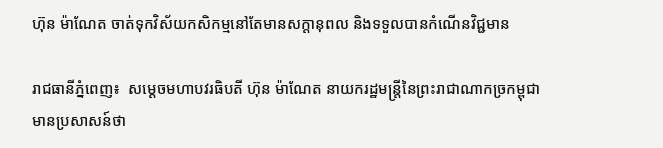ហ៊ុន ម៉ាណែត ចាត់ទុកវិស័យកសិកម្មនៅតែមានសក្តានុពល និងទទួលបានកំណើនវិជ្ជមាន

រាជធានីភ្នំពេញ៖  សម្តេចមហាបវរធិបតី ហ៊ុន ម៉ាណែត នាយករដ្ឋមន្ត្រីនៃព្រះរាជាណាកច្រកម្ពុជាមានប្រសាសន៍ថា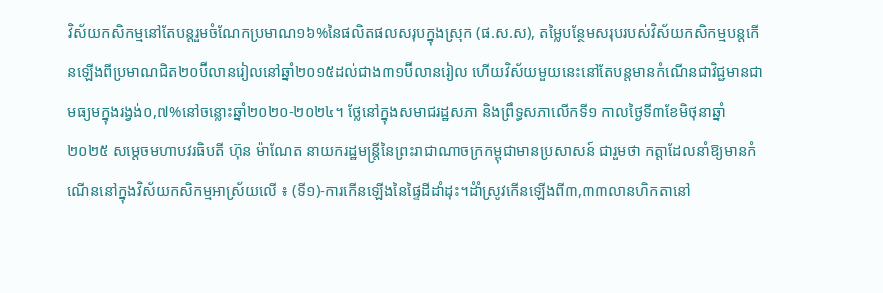វិស័យកសិកម្មនៅតែបន្តរួមចំណែកប្រមាណ១៦%នៃផលិតផលសរុបក្នុងស្រុក (ផ.ស.ស), តម្លៃបន្ថែមសរុបរបស់វិស័យកសិកម្មបន្តកើនឡើងពីប្រមាណជិត២០ប៊ីលានរៀលនៅឆ្នាំ២០១៥ដល់ជាង៣១ប៊ីលានរៀល ហើយវិស័យមួយនេះនៅតែបន្តមានកំណើនជាវិជ្ជមានជាមធ្យមក្នុងរង្វង់០,៧%នៅចន្លោះឆ្នាំ២០២០-២០២៤។ ថ្លែនៅក្នុងសមាជរដ្ឋសភា និងព្រឹទ្ធសភាលើកទី១ កាលថ្ងៃទី៣ខែមិថុនាឆ្នាំ២០២៥ សម្តេចមហាបវរធិបតី ហ៊ុន ម៉ាណែត នាយករដ្ឋមន្ត្រីនៃព្រះរាជាណាចក្រកម្ពុជាមានប្រសាសន៍ ជារួមថា កត្តាដែលនាំឱ្យមានកំណើននៅក្នុងវិស័យកសិកម្មអាស្រ័យលើ ៖ (ទី១)-ការកើនឡើងនៃផ្ទៃដីដាំដុះ។ដំាំស្រូវកើនឡើងពី៣,៣៣លានហិកតានៅ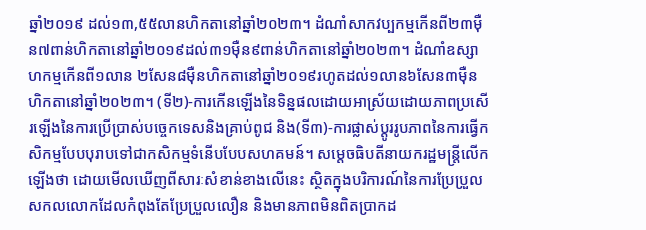ឆ្នាំ២០១៩ ដល់១៣,៥៥លានហិកតានៅឆ្នាំ២០២៣។ ដំណាំសាកវប្បកម្មកើនពី២៣ម៉ឺន៧ពាន់ហិកតានៅឆ្នាំ២០១៩ដល់៣១ម៉ឺន៩ពាន់ហិកតានៅឆ្នាំ២០២៣។ ដំណាំឧស្សាហកម្មកើនពី១លាន ២សែន៨ម៉ឺនហិកតានៅឆ្នាំ២០១៩រហូតដល់១លាន៦សែន៣ម៉ឺនហិកតានៅឆ្នាំ២០២៣។ (ទី២)-ការកើនឡើងនៃទិន្នផលដោយអាស្រ័យដោយភាពប្រសើរឡើងនៃការប្រើប្រាស់បច្ចេកទេសនិងគ្រាប់ពូជ និង(ទី៣)-ការផ្លាស់ប្តូររូបភាពនៃការធ្វើកសិកម្មបែបបុរាបទៅជាកសិកម្មទំនើបបែបសហគមន៍។ សម្តេចធិបតីនាយករដ្ឋមន្ត្រីលើកឡើងថា ដោយមើលឃើញពីសារៈសំខាន់ខាងលើនេះ ស្ថិតក្នុងបរិការណ៍នៃការប្រែប្រួលសកលលោកដែលកំពុងតែប្រែប្រួលលឿន និងមានភាពមិនពិតប្រាកដ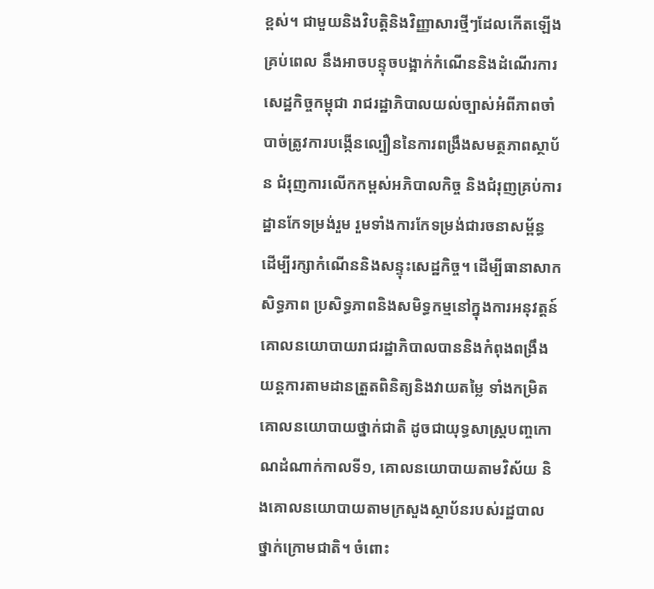ខ្ពស់។ ជាមួយនិងវិបត្តិនិងវិញ្ញាសារថ្មីៗដែលកើតឡើងគ្រប់ពេល នឹងអាចបន្ទុចបង្អាក់កំណើននិងដំណើរការសេដ្ឋកិច្ចកម្ពុជា រាជរដ្ឋាភិបាលយល់ច្បាស់អំពីភាពចាំបាច់ត្រូវការបង្កើនល្បឿននៃការពង្រឹងសមត្ថភាពស្ថាប័ន ជំរុញការលើកកម្ពស់អភិបាលកិច្ច និងជំរុញគ្រប់ការដ្ឋានកែទម្រង់រួម រួមទាំងការកែទម្រង់ជារចនាសម្ព័ន្ធ ដើម្បីរក្សាកំណើននិងសន្ទុះសេដ្ឋកិច្ច។ ដើម្បីធានាសាកសិទ្ធភាព ប្រសិទ្ធភាពនិងសមិទ្ធកម្មនៅក្នុងការអនុវត្តន៍គោលនយោបាយរាជរដ្ឋាភិបាលបាននិងកំពុងពង្រឹងយន្តការតាមដានត្រួតពិនិត្យនិងវាយតម្លៃ ទាំងកម្រិតគោលនយោបាយថ្នាក់ជាតិ ដូចជាយុទ្ធសាស្ត្របញ្ចកោណដំណាក់កាលទី១, គោលនយោបាយតាមវិស័យ និងគោលនយោបាយតាមក្រសួងស្ថាប័នរបស់រដ្ឋបាលថ្នាក់ក្រោមជាតិ។ ចំពោះ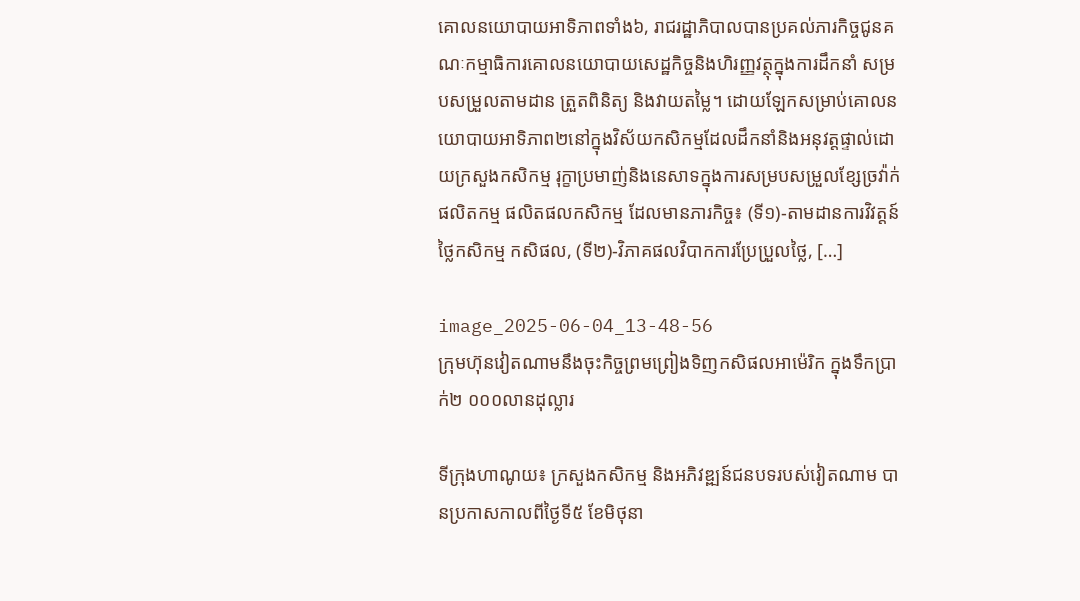គោលនយោបាយអាទិភាពទាំង៦, រាជរដ្ឋាភិបាលបានប្រគល់ភារកិច្ចជូនគណៈកម្មាធិការគោលនយោបាយសេដ្ឋកិច្ចនិងហិរញ្ញវត្ថុក្នុងការដឹកនាំ សម្របសម្រួលតាមដាន ត្រួតពិនិត្យ និងវាយតម្លៃ។ ដោយឡែកសម្រាប់គោលនយោបាយអាទិភាព២នៅក្នុងវិស័យកសិកម្មដែលដឹកនាំនិងអនុវត្តផ្ទាល់ដោយក្រសួងកសិកម្ម រុក្ខាប្រមាញ់និងនេសាទក្នុងការសម្របសម្រួលខ្សែច្រវ៉ាក់ផលិតកម្ម ផលិតផលកសិកម្ម ដែលមានភារកិច្ច៖ (ទី១)-តាមដានការវិវត្តន៍ថ្លៃកសិកម្ម កសិផល, (ទី២)-វិភាគផលវិបាកការប្រែប្រួលថ្លៃ, […]

image_2025-06-04_13-48-56
ក្រុមហ៊ុនវៀតណាមនឹងចុះកិច្ចព្រមព្រៀងទិញកសិផលអាម៉េរិក ក្នុងទឹកប្រាក់២ ០០០លានដុល្លារ

ទីក្រុងហាណូយ៖ ក្រសួងកសិកម្ម និងអភិវឌ្ឍន៍ជនបទរបស់វៀតណាម បានប្រកាសកាលពីថ្ងៃទី៥ ខែមិថុនា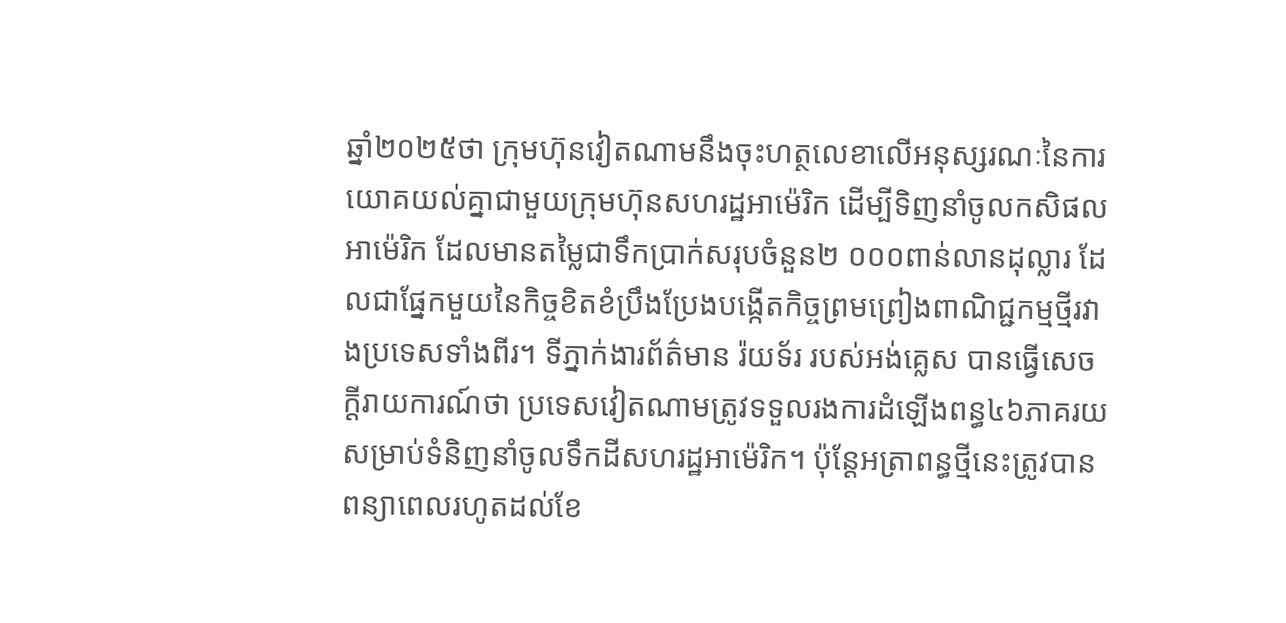ឆ្នាំ២០២៥ថា ក្រុមហ៊ុនវៀតណាមនឹងចុះហត្ថលេខាលើអនុស្សរណៈនៃការយោគយល់គ្នាជាមួយក្រុមហ៊ុនសហរដ្ឋអាម៉េរិក ដើម្បីទិញនាំចូលកសិផលអាម៉េរិក ដែលមានតម្លៃជាទឹកប្រាក់សរុបចំនួន២ ០០០ពាន់លានដុល្លារ ដែលជាផ្នែកមួយនៃកិច្ចខិតខំប្រឹងប្រែងបង្កើតកិច្ចព្រមព្រៀងពាណិជ្ជកម្មថ្មីរវាងប្រទេសទាំងពីរ។ ទីភ្នាក់ងារព័ត៌មាន រ៉យទ័រ របស់អង់គ្លេស បានធ្វើសេចក្តីរាយការណ៍ថា ប្រទេសវៀតណាមត្រូវទទួលរងការដំឡើងពន្ធ៤៦ភាគរយសម្រាប់ទំនិញនាំចូលទឹកដីសហរដ្ឋអាម៉េរិក។ ប៉ុន្តែអត្រាពន្ធថ្មីនេះត្រូវបានពន្យាពេលរហូតដល់ខែ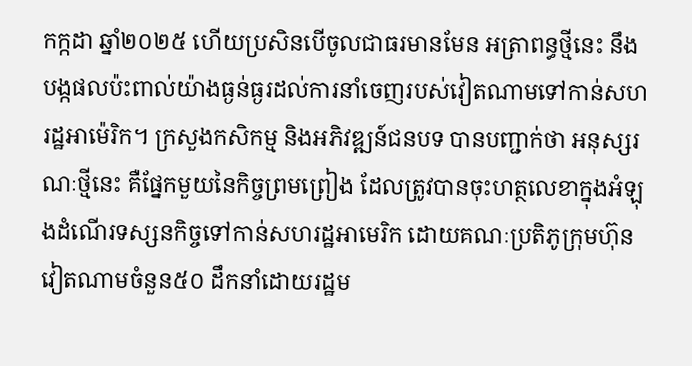កក្កដា ឆ្នាំ២០២៥ ហើយប្រសិនបើចូលជាធរមានមែន អត្រាពន្ធថ្មីនេះ នឹងបង្កផលប៉ះពាល់យ៉ាងធ្ងន់ធ្ងរដល់ការនាំចេញរបស់វៀតណាមទៅកាន់សហរដ្ឋអាម៉េរិក។ ក្រសួងកសិកម្ម និងអភិវឌ្ឍន៍ជនបទ បានបញ្ជាក់ថា អនុស្សរណៈថ្មីនេះ គឺផ្នែកមួយនៃកិច្ចព្រមព្រៀង ដែលត្រូវបានចុះហត្ថលេខាក្នុងអំឡុងដំណើរទស្សនកិច្ចទៅកាន់សហរដ្ឋអាមេរិក ដោយគណៈប្រតិភូក្រុមហ៊ុនវៀតណាមចំនួន៥០ ដឹកនាំដោយរដ្ឋម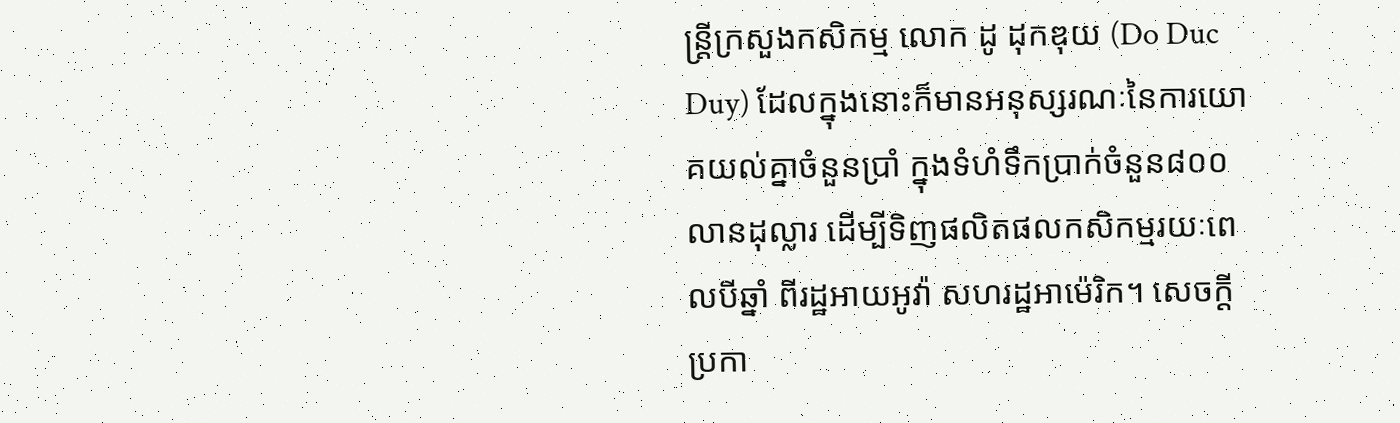ន្ត្រីក្រសួងកសិកម្ម លោក ដូ ដុកឌុយ (Do Duc Duy) ដែលក្នុងនោះក៏មានអនុស្សរណៈនៃការយោគយល់គ្នាចំនួនប្រាំ ក្នុងទំហំទឹកប្រាក់ចំនួន៨០០លានដុល្លារ ដើម្បីទិញផលិតផលកសិកម្មរយៈពេលបីឆ្នាំ ពីរដ្ឋអាយអូវ៉ា សហរដ្ឋអាម៉េរិក។ សេចក្តីប្រកា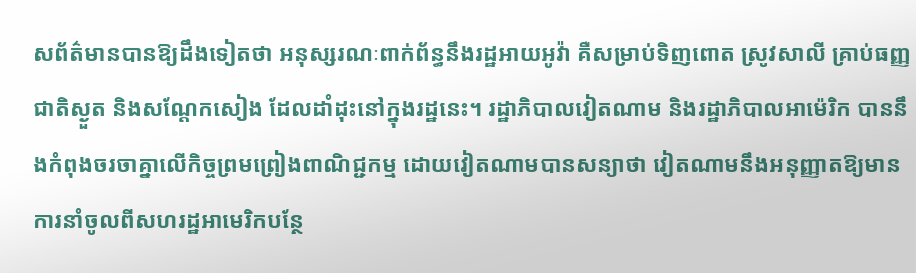សព័ត៌មានបានឱ្យដឹងទៀតថា អនុស្សរណៈពាក់ព័ន្ធនឹងរដ្ឋអាយអូវ៉ា គឺសម្រាប់ទិញពោត ស្រូវសាលី គ្រាប់ធញ្ញជាតិស្ងួត និងសណ្តែកសៀង ដែលដាំដុះនៅក្នុងរដ្ឋនេះ។ រដ្ឋាភិបាលវៀតណាម និងរដ្ឋាភិបាលអាម៉េរិក បាននឹងកំពុងចរចាគ្នាលើកិច្ចព្រមព្រៀងពាណិជ្ជកម្ម ដោយវៀតណាមបានសន្យាថា វៀតណាមនឹងអនុញ្ញាតឱ្យមានការនាំចូលពីសហរដ្ឋអាមេរិកបន្ថែ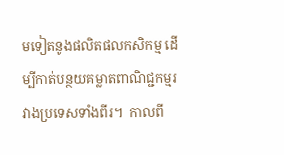មទៀតនូងផលិតផលកសិកម្ម ដើម្បីកាត់បន្ថយគម្លាតពាណិជ្ជកម្មរវាងប្រទេសទាំងពីរ។  កាលពី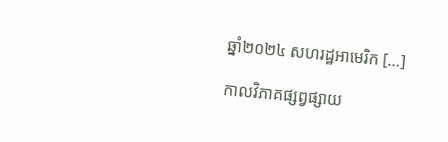ឆ្នាំ២០២៤ សហរដ្ឋអាមេរិក […]

កាលវិភាគផ្សព្វផ្សាយ